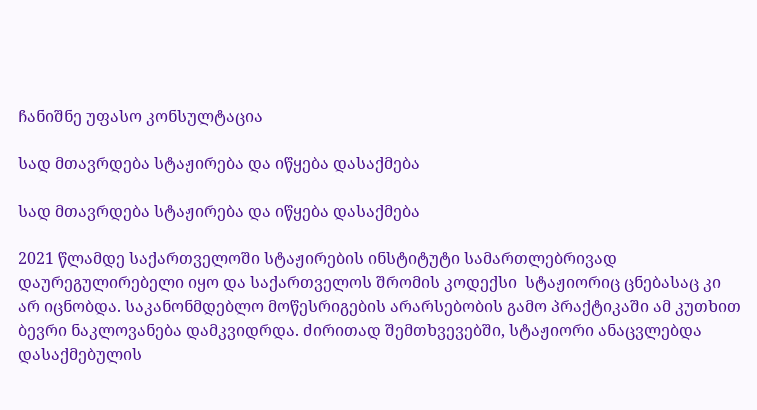ჩანიშნე უფასო კონსულტაცია

სად მთავრდება სტაჟირება და იწყება დასაქმება

სად მთავრდება სტაჟირება და იწყება დასაქმება

2021 წლამდე საქართველოში სტაჟირების ინსტიტუტი სამართლებრივად დაურეგულირებელი იყო და საქართველოს შრომის კოდექსი  სტაჟიორიც ცნებასაც კი არ იცნობდა. საკანონმდებლო მოწესრიგების არარსებობის გამო პრაქტიკაში ამ კუთხით ბევრი ნაკლოვანება დამკვიდრდა. ძირითად შემთხვევებში, სტაჟიორი ანაცვლებდა დასაქმებულის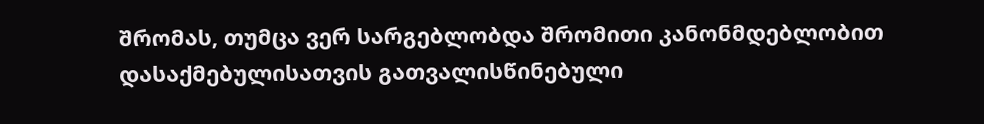შრომას, თუმცა ვერ სარგებლობდა შრომითი კანონმდებლობით დასაქმებულისათვის გათვალისწინებული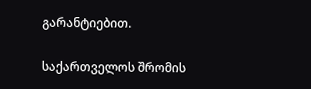გარანტიებით.

საქართველოს შრომის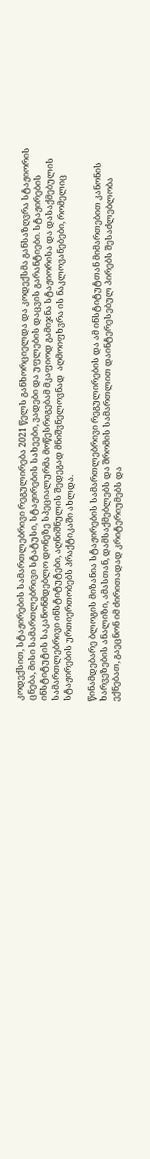კოდექსით, სტაჟირების სამართლებრივი რეგულირება 2021 წელს განხორციელდა და კოდექსმა განსაზღვრა სტაჟიორის ცნება, მისი სამართლებრივი სტატუსი, სტაჟირების სახეები, ვადები და უფლების დაცვის გარანტიები. სტაჟირების ინსტიტუტის საკანონმდებლო დონეზე სპეციალურმა მოწესრიგებამ მკაფიოდ გამიჯნა სტაჟიორისა და დასაქმებულის სამართლებრივი ინსტიტუტები, აღნიშნულის შედეგად მნიშვნელოვნად  აღმოიფხვრა ის ნაკლოვანებები, რომელიც სტაჟირების ურთიერთობებს პრაქტიკაში ახლდა.

წინამდებარე ბლოგის მიზანია სტაჟირების სამართლებრივი რეგულირების და ამ ინსტიტუტთან მიმართებით კანონის ხარვეზების ანალიზი, ამასთან, დამსაქმებლებს და შრომის სამართლით დაინტერესებულ პირებს შესაძლებლობა ექნებათ, გაეცნონ იმ ძირითადად კრიტერიუმებს და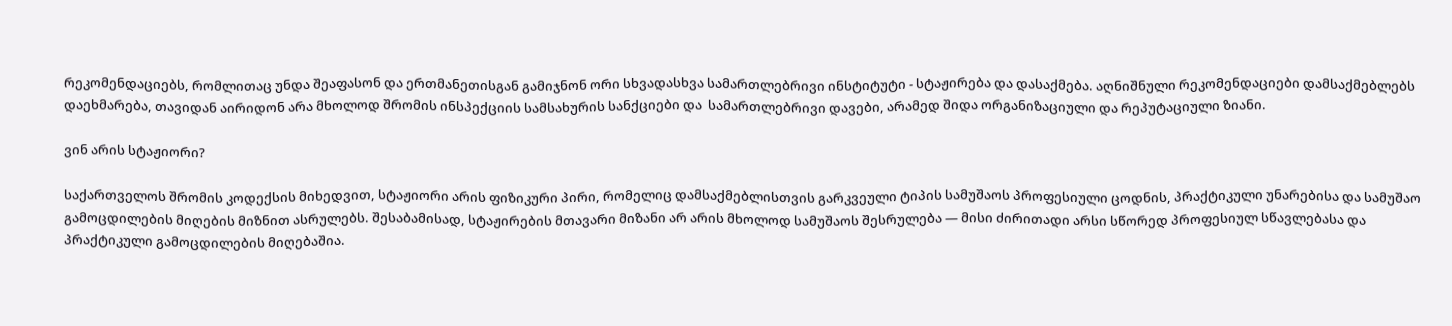რეკომენდაციებს, რომლითაც უნდა შეაფასონ და ერთმანეთისგან გამიჯნონ ორი სხვადასხვა სამართლებრივი ინსტიტუტი - სტაჟირება და დასაქმება. აღნიშნული რეკომენდაციები დამსაქმებლებს დაეხმარება, თავიდან აირიდონ არა მხოლოდ შრომის ინსპექციის სამსახურის სანქციები და  სამართლებრივი დავები, არამედ შიდა ორგანიზაციული და რეპუტაციული ზიანი.

ვინ არის სტაჟიორი?

საქართველოს შრომის კოდექსის მიხედვით, სტაჟიორი არის ფიზიკური პირი, რომელიც დამსაქმებლისთვის გარკვეული ტიპის სამუშაოს პროფესიული ცოდნის, პრაქტიკული უნარებისა და სამუშაო გამოცდილების მიღების მიზნით ასრულებს. შესაბამისად, სტაჟირების მთავარი მიზანი არ არის მხოლოდ სამუშაოს შესრულება — მისი ძირითადი არსი სწორედ პროფესიულ სწავლებასა და პრაქტიკული გამოცდილების მიღებაშია.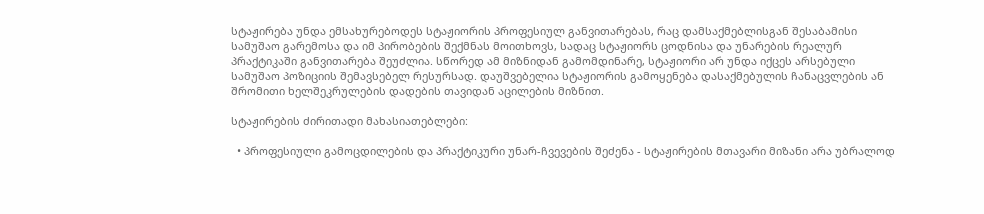სტაჟირება უნდა ემსახურებოდეს სტაჟიორის პროფესიულ განვითარებას, რაც დამსაქმებლისგან შესაბამისი სამუშაო გარემოსა და იმ პირობების შექმნას მოითხოვს, სადაც სტაჟიორს ცოდნისა და უნარების რეალურ პრაქტიკაში განვითარება შეუძლია. სწორედ ამ მიზნიდან გამომდინარე, სტაჟიორი არ უნდა იქცეს არსებული სამუშაო პოზიციის შემავსებელ რესურსად. დაუშვებელია სტაჟიორის გამოყენება დასაქმებულის ჩანაცვლების ან შრომითი ხელშეკრულების დადების თავიდან აცილების მიზნით.

სტაჟირების ძირითადი მახასიათებლები:

  • პროფესიული გამოცდილების და პრაქტიკური უნარ-ჩვევების შეძენა - სტაჟირების მთავარი მიზანი არა უბრალოდ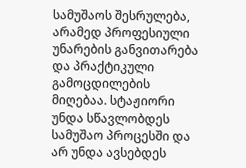სამუშაოს შესრულება, არამედ პროფესიული უნარების განვითარება და პრაქტიკული გამოცდილების მიღებაა. სტაჟიორი უნდა სწავლობდეს სამუშაო პროცესში და არ უნდა ავსებდეს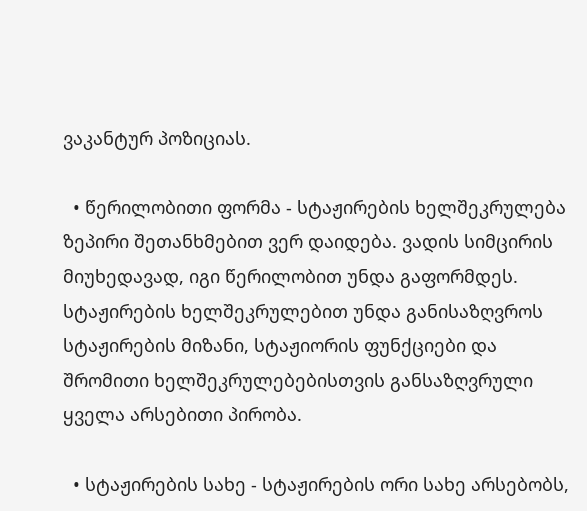ვაკანტურ პოზიციას.

  • წერილობითი ფორმა - სტაჟირების ხელშეკრულება ზეპირი შეთანხმებით ვერ დაიდება. ვადის სიმცირის მიუხედავად, იგი წერილობით უნდა გაფორმდეს. სტაჟირების ხელშეკრულებით უნდა განისაზღვროს სტაჟირების მიზანი, სტაჟიორის ფუნქციები და შრომითი ხელშეკრულებებისთვის განსაზღვრული ყველა არსებითი პირობა.

  • სტაჟირების სახე - სტაჟირების ორი სახე არსებობს,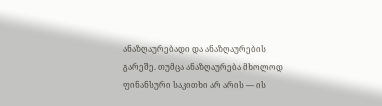ანაზღაურებადი და ანაზღაურების გარეშე. თუმცა ანაზღაურება მხოლოდ ფინანსური საკითხი არ არის — ის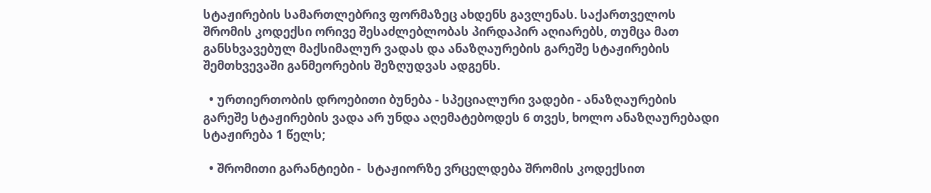სტაჟირების სამართლებრივ ფორმაზეც ახდენს გავლენას. საქართველოს შრომის კოდექსი ორივე შესაძლებლობას პირდაპირ აღიარებს, თუმცა მათ განსხვავებულ მაქსიმალურ ვადას და ანაზღაურების გარეშე სტაჟირების შემთხვევაში განმეორების შეზღუდვას ადგენს.

  • ურთიერთობის დროებითი ბუნება - სპეციალური ვადები - ანაზღაურების გარეშე სტაჟირების ვადა არ უნდა აღემატებოდეს 6 თვეს, ხოლო ანაზღაურებადი სტაჟირება 1 წელს;

  • შრომითი გარანტიები -  სტაჟიორზე ვრცელდება შრომის კოდექსით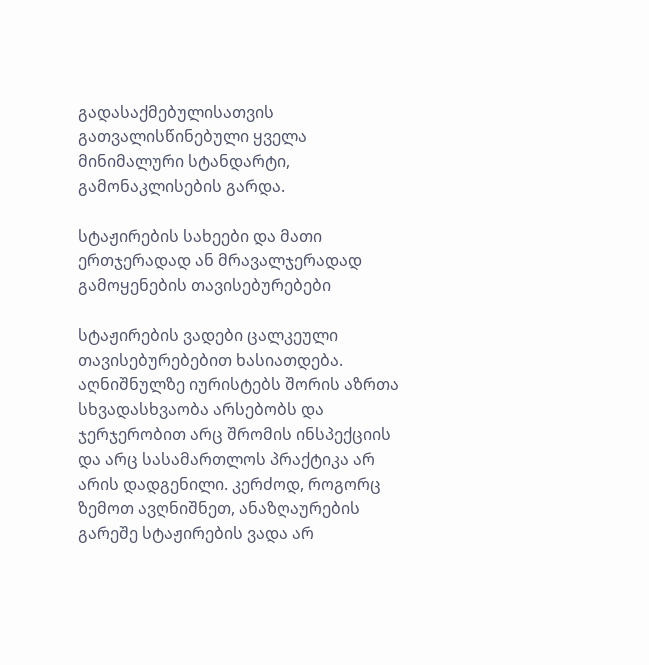გადასაქმებულისათვის გათვალისწინებული ყველა მინიმალური სტანდარტი, გამონაკლისების გარდა.

სტაჟირების სახეები და მათი ერთჯერადად ან მრავალჯერადად გამოყენების თავისებურებები

სტაჟირების ვადები ცალკეული თავისებურებებით ხასიათდება. აღნიშნულზე იურისტებს შორის აზრთა სხვადასხვაობა არსებობს და ჯერჯერობით არც შრომის ინსპექციის და არც სასამართლოს პრაქტიკა არ არის დადგენილი. კერძოდ, როგორც ზემოთ ავღნიშნეთ, ანაზღაურების გარეშე სტაჟირების ვადა არ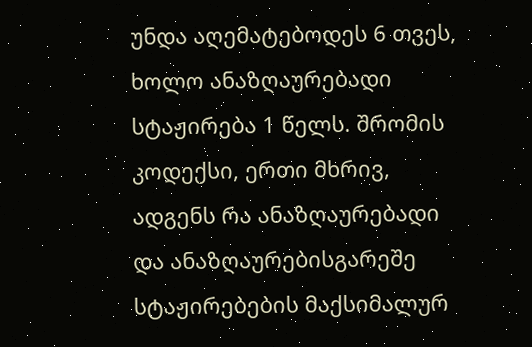უნდა აღემატებოდეს 6 თვეს, ხოლო ანაზღაურებადი სტაჟირება 1 წელს. შრომის კოდექსი, ერთი მხრივ, ადგენს რა ანაზღაურებადი და ანაზღაურებისგარეშე სტაჟირებების მაქსიმალურ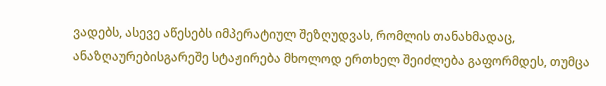ვადებს, ასევე აწესებს იმპერატიულ შეზღუდვას, რომლის თანახმადაც, ანაზღაურებისგარეშე სტაჟირება მხოლოდ ერთხელ შეიძლება გაფორმდეს, თუმცა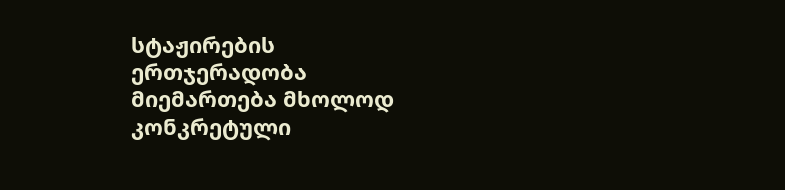სტაჟირების ერთჯერადობა მიემართება მხოლოდ კონკრეტული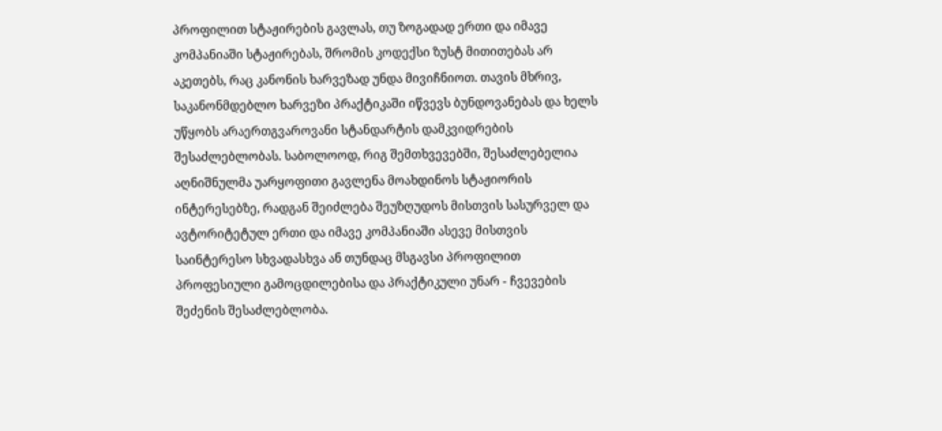პროფილით სტაჟირების გავლას, თუ ზოგადად ერთი და იმავე კომპანიაში სტაჟირებას, შრომის კოდექსი ზუსტ მითითებას არ აკეთებს, რაც კანონის ხარვეზად უნდა მივიჩნიოთ. თავის მხრივ, საკანონმდებლო ხარვეზი პრაქტიკაში იწვევს ბუნდოვანებას და ხელს უწყობს არაერთგვაროვანი სტანდარტის დამკვიდრების შესაძლებლობას. საბოლოოდ, რიგ შემთხვევებში, შესაძლებელია აღნიშნულმა უარყოფითი გავლენა მოახდინოს სტაჟიორის ინტერესებზე, რადგან შეიძლება შეუზღუდოს მისთვის სასურველ და ავტორიტეტულ ერთი და იმავე კომპანიაში ასევე მისთვის საინტერესო სხვადასხვა ან თუნდაც მსგავსი პროფილით პროფესიული გამოცდილებისა და პრაქტიკული უნარ - ჩვევების შეძენის შესაძლებლობა.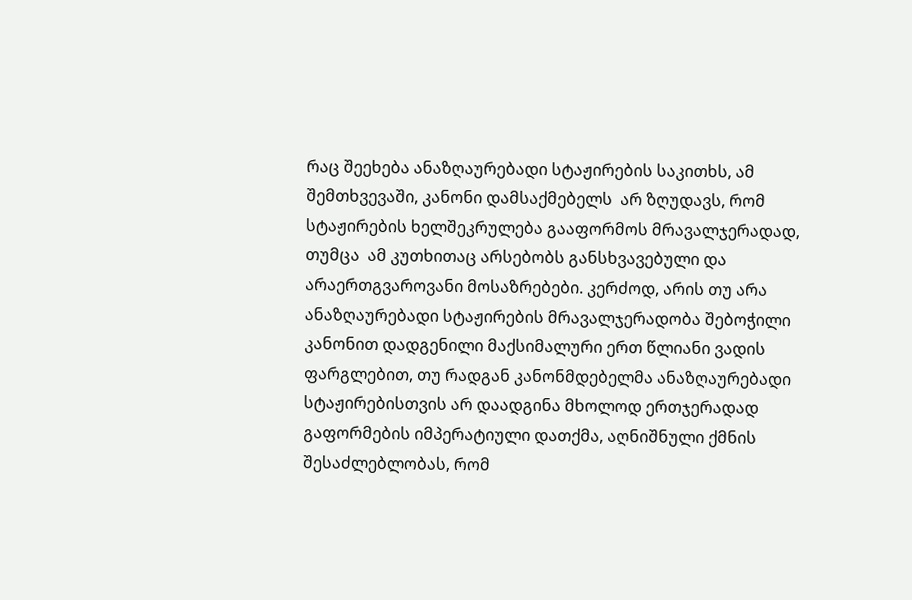რაც შეეხება ანაზღაურებადი სტაჟირების საკითხს, ამ შემთხვევაში, კანონი დამსაქმებელს  არ ზღუდავს, რომ სტაჟირების ხელშეკრულება გააფორმოს მრავალჯერადად, თუმცა  ამ კუთხითაც არსებობს განსხვავებული და არაერთგვაროვანი მოსაზრებები. კერძოდ, არის თუ არა ანაზღაურებადი სტაჟირების მრავალჯერადობა შებოჭილი კანონით დადგენილი მაქსიმალური ერთ წლიანი ვადის ფარგლებით, თუ რადგან კანონმდებელმა ანაზღაურებადი სტაჟირებისთვის არ დაადგინა მხოლოდ ერთჯერადად გაფორმების იმპერატიული დათქმა, აღნიშნული ქმნის შესაძლებლობას, რომ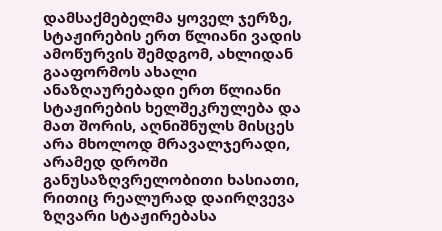დამსაქმებელმა ყოველ ჯერზე, სტაჟირების ერთ წლიანი ვადის ამოწურვის შემდგომ, ახლიდან გააფორმოს ახალი ანაზღაურებადი ერთ წლიანი სტაჟირების ხელშეკრულება და მათ შორის, აღნიშნულს მისცეს არა მხოლოდ მრავალჯერადი, არამედ დროში განუსაზღვრელობითი ხასიათი, რითიც რეალურად დაირღვევა ზღვარი სტაჟირებასა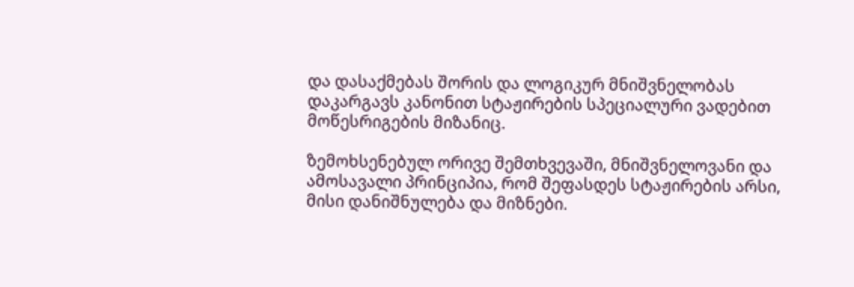და დასაქმებას შორის და ლოგიკურ მნიშვნელობას დაკარგავს კანონით სტაჟირების სპეციალური ვადებით მოწესრიგების მიზანიც.

ზემოხსენებულ ორივე შემთხვევაში, მნიშვნელოვანი და ამოსავალი პრინციპია, რომ შეფასდეს სტაჟირების არსი, მისი დანიშნულება და მიზნები.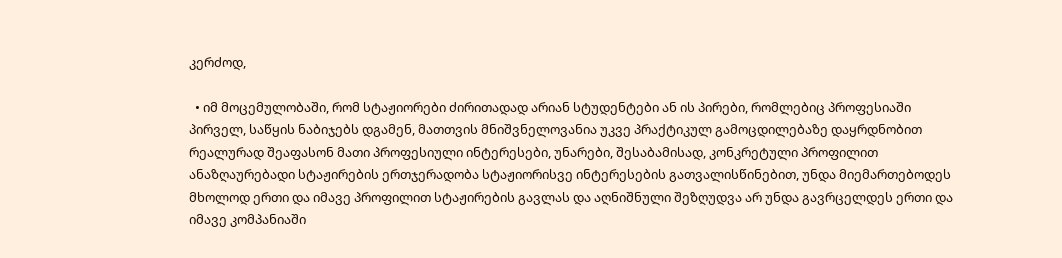კერძოდ,

  • იმ მოცემულობაში, რომ სტაჟიორები ძირითადად არიან სტუდენტები ან ის პირები, რომლებიც პროფესიაში პირველ, საწყის ნაბიჯებს დგამენ, მათთვის მნიშვნელოვანია უკვე პრაქტიკულ გამოცდილებაზე დაყრდნობით რეალურად შეაფასონ მათი პროფესიული ინტერესები, უნარები, შესაბამისად, კონკრეტული პროფილით ანაზღაურებადი სტაჟირების ერთჯერადობა სტაჟიორისვე ინტერესების გათვალისწინებით, უნდა მიემართებოდეს მხოლოდ ერთი და იმავე პროფილით სტაჟირების გავლას და აღნიშნული შეზღუდვა არ უნდა გავრცელდეს ერთი და იმავე კომპანიაში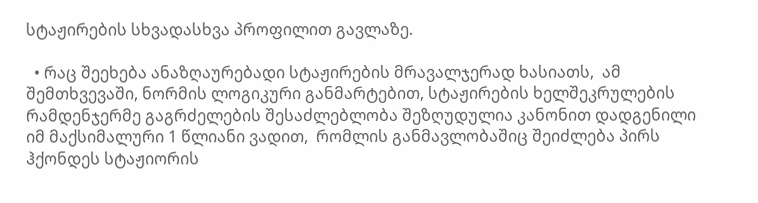სტაჟირების სხვადასხვა პროფილით გავლაზე.

  • რაც შეეხება ანაზღაურებადი სტაჟირების მრავალჯერად ხასიათს,  ამ შემთხვევაში, ნორმის ლოგიკური განმარტებით, სტაჟირების ხელშეკრულების რამდენჯერმე გაგრძელების შესაძლებლობა შეზღუდულია კანონით დადგენილი იმ მაქსიმალური 1 წლიანი ვადით,  რომლის განმავლობაშიც შეიძლება პირს ჰქონდეს სტაჟიორის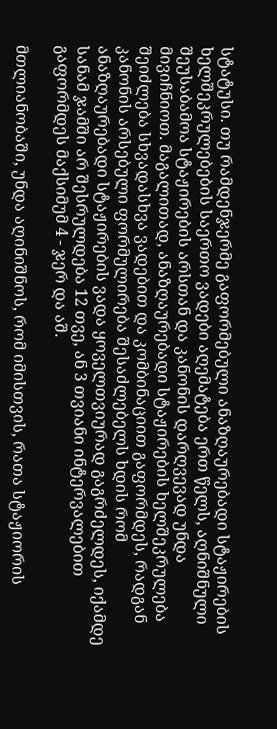სტატუსი. თუ რამდენჯერმე გაფორმებული ანაზღაურებადი სტაჟირების ხელშეკრულებების საერთო ვადები აღემატება ერთ წელს, აღნიშნული შეუსაბამოა სტაჟირების არსთან და კანონის დარღვევად უნდა მივიჩნიოთ. მაგალითად, ანაზღაურებადი სტაჟირების ხელშეკრულება შეიძლება სხვადასხვა ვადებით და კომბინაციით გაფორმდეს, რადგან კანონის არსებული ფორმულირება შესაძლებელს ხდის რომ ანაზღაურებადი სტაჟირების ვადა ყოველთვიურად გაგრძელდეს, იქამდე სანამ ჯამში არ შესრულდება 12 თვე, ან 3 თვიანი ინტერვალებით  გაფორმდეს მაქსიმუმ 4 - ჯერ და აშ.

მთლიანობაში, უნდა აღინიშნოს, რომ იმისთვის, რათა სტაჟიორის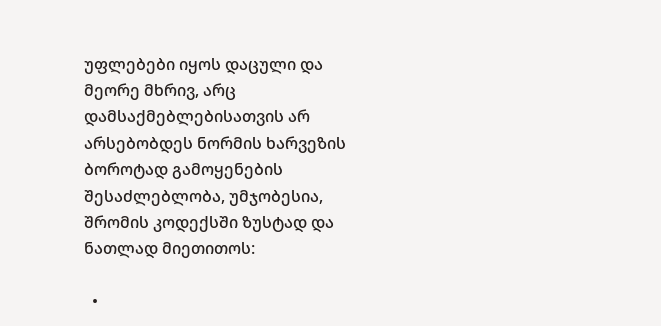უფლებები იყოს დაცული და მეორე მხრივ, არც დამსაქმებლებისათვის არ არსებობდეს ნორმის ხარვეზის ბოროტად გამოყენების შესაძლებლობა, უმჯობესია, შრომის კოდექსში ზუსტად და ნათლად მიეთითოს:

  •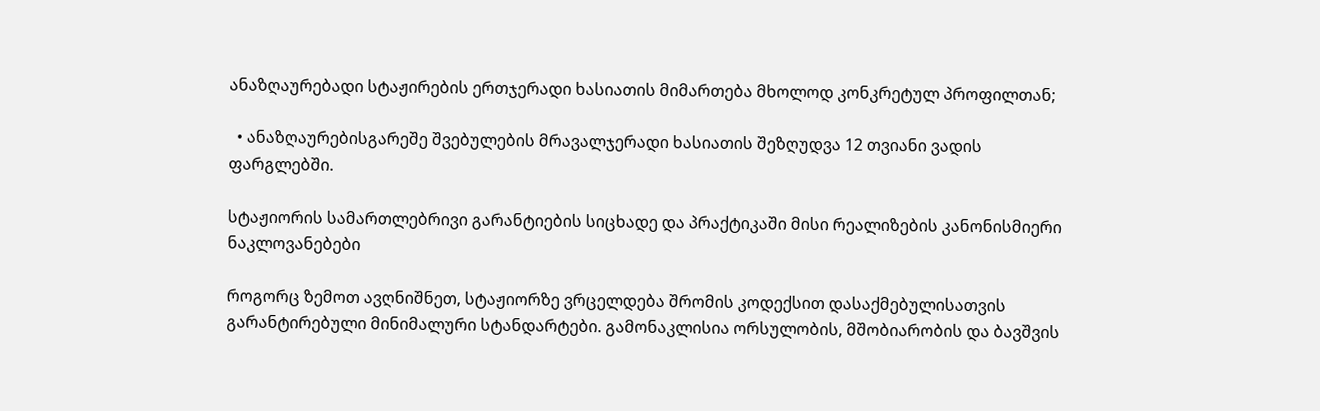ანაზღაურებადი სტაჟირების ერთჯერადი ხასიათის მიმართება მხოლოდ კონკრეტულ პროფილთან;

  • ანაზღაურებისგარეშე შვებულების მრავალჯერადი ხასიათის შეზღუდვა 12 თვიანი ვადის ფარგლებში.

სტაჟიორის სამართლებრივი გარანტიების სიცხადე და პრაქტიკაში მისი რეალიზების კანონისმიერი ნაკლოვანებები

როგორც ზემოთ ავღნიშნეთ, სტაჟიორზე ვრცელდება შრომის კოდექსით დასაქმებულისათვის გარანტირებული მინიმალური სტანდარტები. გამონაკლისია ორსულობის, მშობიარობის და ბავშვის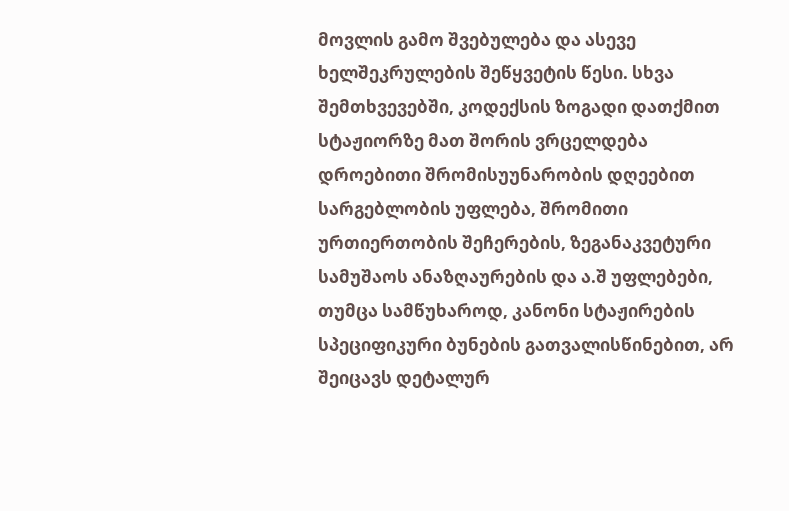მოვლის გამო შვებულება და ასევე ხელშეკრულების შეწყვეტის წესი. სხვა შემთხვევებში, კოდექსის ზოგადი დათქმით სტაჟიორზე მათ შორის ვრცელდება დროებითი შრომისუუნარობის დღეებით სარგებლობის უფლება, შრომითი ურთიერთობის შეჩერების, ზეგანაკვეტური სამუშაოს ანაზღაურების და ა.შ უფლებები, თუმცა სამწუხაროდ, კანონი სტაჟირების სპეციფიკური ბუნების გათვალისწინებით, არ შეიცავს დეტალურ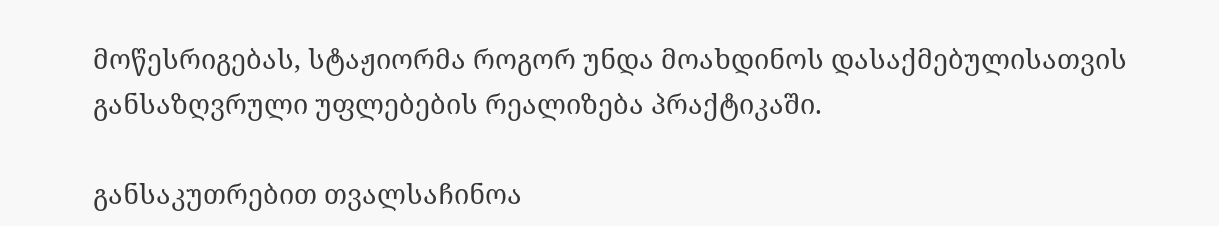მოწესრიგებას, სტაჟიორმა როგორ უნდა მოახდინოს დასაქმებულისათვის განსაზღვრული უფლებების რეალიზება პრაქტიკაში.

განსაკუთრებით თვალსაჩინოა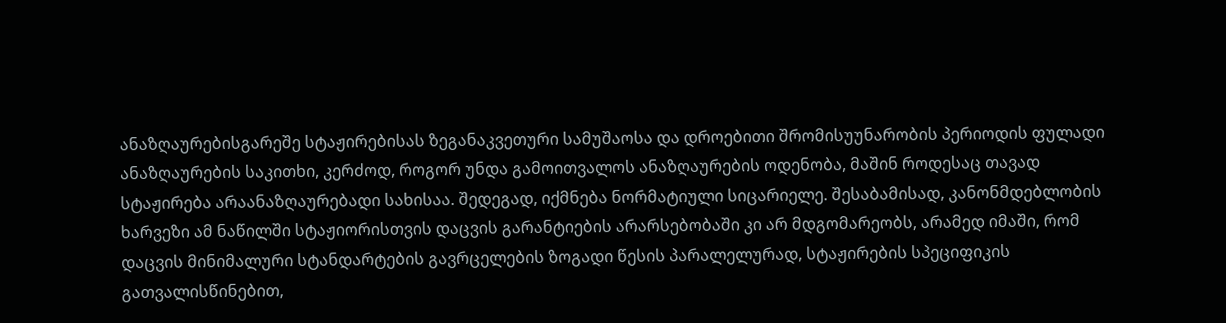ანაზღაურებისგარეშე სტაჟირებისას ზეგანაკვეთური სამუშაოსა და დროებითი შრომისუუნარობის პერიოდის ფულადი ანაზღაურების საკითხი, კერძოდ, როგორ უნდა გამოითვალოს ანაზღაურების ოდენობა, მაშინ როდესაც თავად სტაჟირება არაანაზღაურებადი სახისაა. შედეგად, იქმნება ნორმატიული სიცარიელე. შესაბამისად, კანონმდებლობის ხარვეზი ამ ნაწილში სტაჟიორისთვის დაცვის გარანტიების არარსებობაში კი არ მდგომარეობს, არამედ იმაში, რომ დაცვის მინიმალური სტანდარტების გავრცელების ზოგადი წესის პარალელურად, სტაჟირების სპეციფიკის გათვალისწინებით,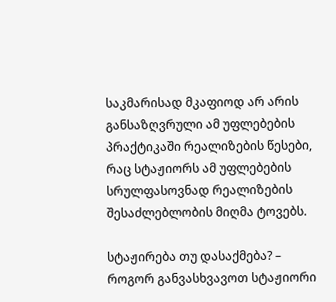საკმარისად მკაფიოდ არ არის განსაზღვრული ამ უფლებების პრაქტიკაში რეალიზების წესები, რაც სტაჟიორს ამ უფლებების სრულფასოვნად რეალიზების შესაძლებლობის მიღმა ტოვებს.

სტაჟირება თუ დასაქმება? – როგორ განვასხვავოთ სტაჟიორი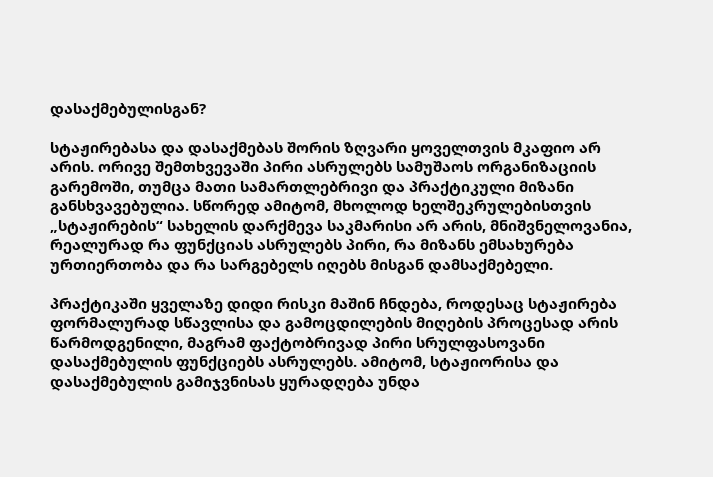დასაქმებულისგან?

სტაჟირებასა და დასაქმებას შორის ზღვარი ყოველთვის მკაფიო არ არის. ორივე შემთხვევაში პირი ასრულებს სამუშაოს ორგანიზაციის გარემოში, თუმცა მათი სამართლებრივი და პრაქტიკული მიზანი განსხვავებულია. სწორედ ამიტომ, მხოლოდ ხელშეკრულებისთვის „სტაჟირების“ სახელის დარქმევა საკმარისი არ არის, მნიშვნელოვანია, რეალურად რა ფუნქციას ასრულებს პირი, რა მიზანს ემსახურება ურთიერთობა და რა სარგებელს იღებს მისგან დამსაქმებელი.

პრაქტიკაში ყველაზე დიდი რისკი მაშინ ჩნდება, როდესაც სტაჟირება ფორმალურად სწავლისა და გამოცდილების მიღების პროცესად არის წარმოდგენილი, მაგრამ ფაქტობრივად პირი სრულფასოვანი დასაქმებულის ფუნქციებს ასრულებს. ამიტომ, სტაჟიორისა და დასაქმებულის გამიჯვნისას ყურადღება უნდა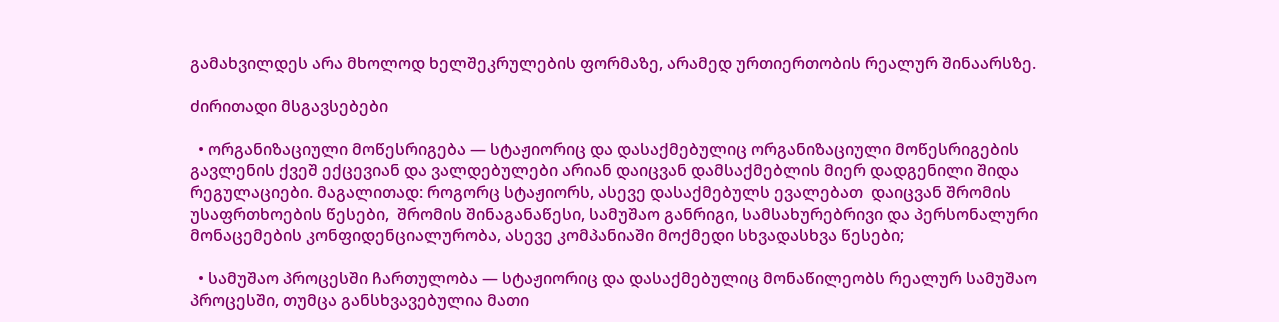გამახვილდეს არა მხოლოდ ხელშეკრულების ფორმაზე, არამედ ურთიერთობის რეალურ შინაარსზე.

ძირითადი მსგავსებები

  • ორგანიზაციული მოწესრიგება — სტაჟიორიც და დასაქმებულიც ორგანიზაციული მოწესრიგების გავლენის ქვეშ ექცევიან და ვალდებულები არიან დაიცვან დამსაქმებლის მიერ დადგენილი შიდა რეგულაციები. მაგალითად: როგორც სტაჟიორს, ასევე დასაქმებულს ევალებათ  დაიცვან შრომის უსაფრთხოების წესები,  შრომის შინაგანაწესი, სამუშაო განრიგი, სამსახურებრივი და პერსონალური მონაცემების კონფიდენციალურობა, ასევე კომპანიაში მოქმედი სხვადასხვა წესები;

  • სამუშაო პროცესში ჩართულობა — სტაჟიორიც და დასაქმებულიც მონაწილეობს რეალურ სამუშაო პროცესში, თუმცა განსხვავებულია მათი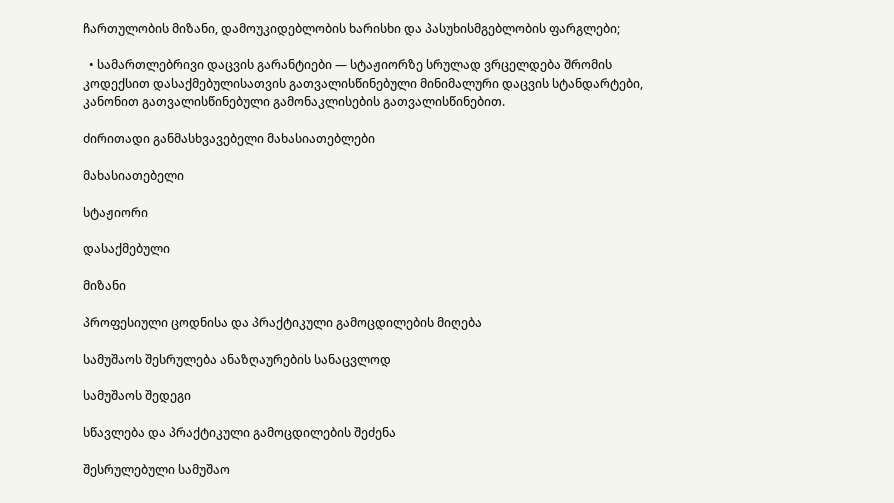ჩართულობის მიზანი, დამოუკიდებლობის ხარისხი და პასუხისმგებლობის ფარგლები;

  • სამართლებრივი დაცვის გარანტიები — სტაჟიორზე სრულად ვრცელდება შრომის კოდექსით დასაქმებულისათვის გათვალისწინებული მინიმალური დაცვის სტანდარტები, კანონით გათვალისწინებული გამონაკლისების გათვალისწინებით.

ძირითადი განმასხვავებელი მახასიათებლები

მახასიათებელი

სტაჟიორი

დასაქმებული

მიზანი

პროფესიული ცოდნისა და პრაქტიკული გამოცდილების მიღება

სამუშაოს შესრულება ანაზღაურების სანაცვლოდ

სამუშაოს შედეგი

სწავლება და პრაქტიკული გამოცდილების შეძენა

შესრულებული სამუშაო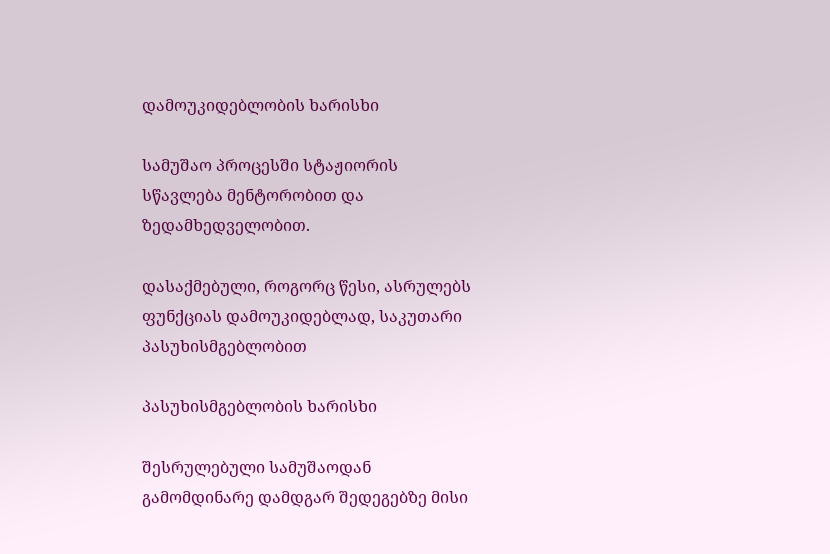დამოუკიდებლობის ხარისხი

სამუშაო პროცესში სტაჟიორის სწავლება მენტორობით და ზედამხედველობით.

დასაქმებული, როგორც წესი, ასრულებს ფუნქციას დამოუკიდებლად, საკუთარი პასუხისმგებლობით

პასუხისმგებლობის ხარისხი

შესრულებული სამუშაოდან გამომდინარე დამდგარ შედეგებზე მისი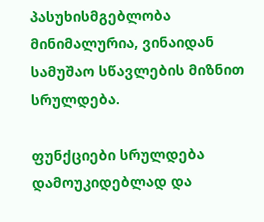პასუხისმგებლობა მინიმალურია, ვინაიდან სამუშაო სწავლების მიზნით სრულდება.

ფუნქციები სრულდება  დამოუკიდებლად და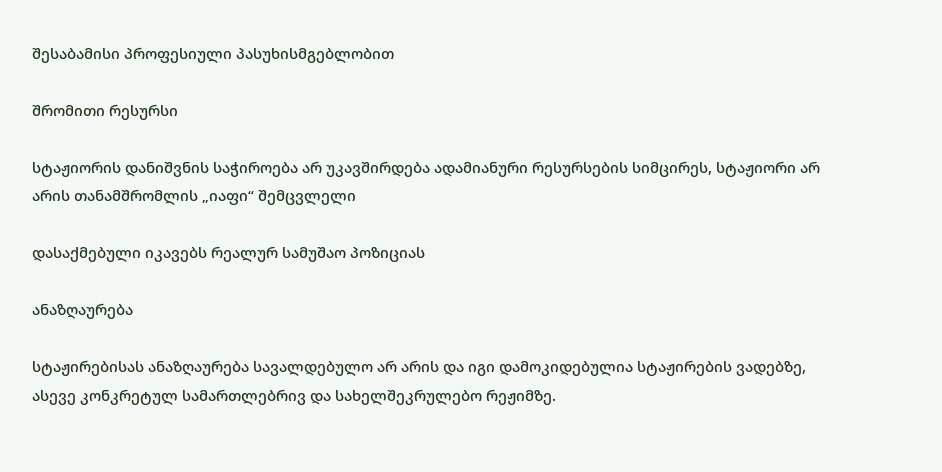შესაბამისი პროფესიული პასუხისმგებლობით

შრომითი რესურსი

სტაჟიორის დანიშვნის საჭიროება არ უკავშირდება ადამიანური რესურსების სიმცირეს, სტაჟიორი არ არის თანამშრომლის „იაფი“ შემცვლელი

დასაქმებული იკავებს რეალურ სამუშაო პოზიციას

ანაზღაურება

სტაჟირებისას ანაზღაურება სავალდებულო არ არის და იგი დამოკიდებულია სტაჟირების ვადებზე, ასევე კონკრეტულ სამართლებრივ და სახელშეკრულებო რეჟიმზე.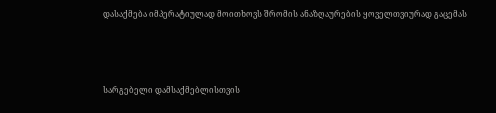დასაქმება იმპერატიულად მოითხოვს შრომის ანაზღაურების ყოველთვიურად გაცემას



სარგებელი დამსაქმებლისთვის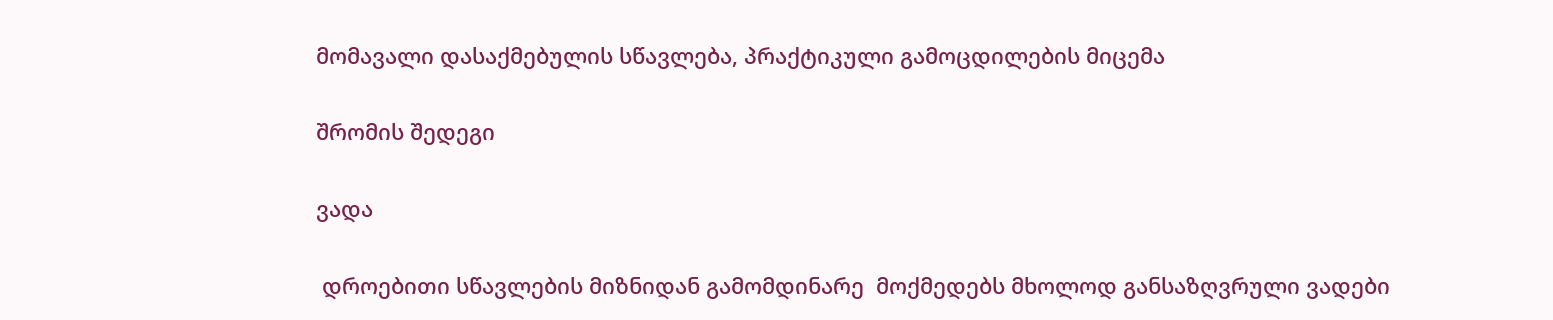მომავალი დასაქმებულის სწავლება, პრაქტიკული გამოცდილების მიცემა

შრომის შედეგი

ვადა

 დროებითი სწავლების მიზნიდან გამომდინარე  მოქმედებს მხოლოდ განსაზღვრული ვადები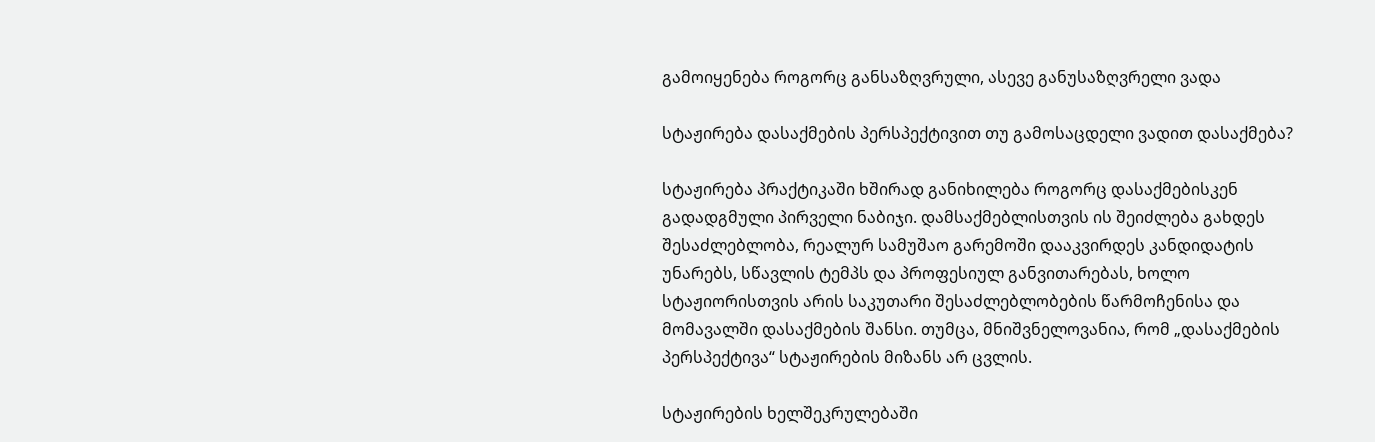გამოიყენება როგორც განსაზღვრული, ასევე განუსაზღვრელი ვადა

სტაჟირება დასაქმების პერსპექტივით თუ გამოსაცდელი ვადით დასაქმება?

სტაჟირება პრაქტიკაში ხშირად განიხილება როგორც დასაქმებისკენ გადადგმული პირველი ნაბიჯი. დამსაქმებლისთვის ის შეიძლება გახდეს შესაძლებლობა, რეალურ სამუშაო გარემოში დააკვირდეს კანდიდატის უნარებს, სწავლის ტემპს და პროფესიულ განვითარებას, ხოლო სტაჟიორისთვის არის საკუთარი შესაძლებლობების წარმოჩენისა და მომავალში დასაქმების შანსი. თუმცა, მნიშვნელოვანია, რომ „დასაქმების პერსპექტივა“ სტაჟირების მიზანს არ ცვლის.

სტაჟირების ხელშეკრულებაში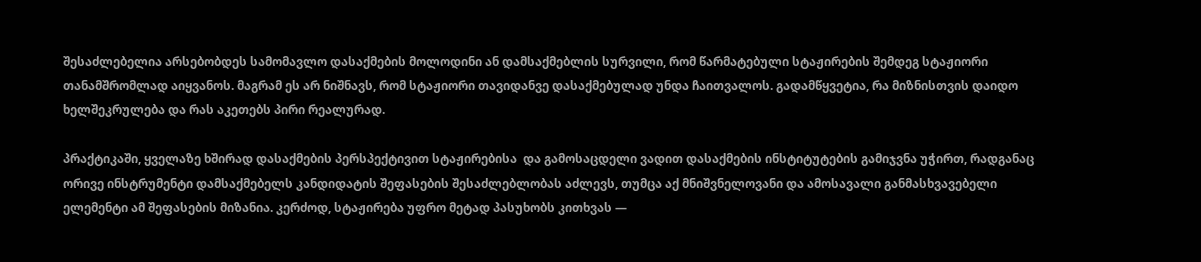შესაძლებელია არსებობდეს სამომავლო დასაქმების მოლოდინი ან დამსაქმებლის სურვილი, რომ წარმატებული სტაჟირების შემდეგ სტაჟიორი თანამშრომლად აიყვანოს. მაგრამ ეს არ ნიშნავს, რომ სტაჟიორი თავიდანვე დასაქმებულად უნდა ჩაითვალოს. გადამწყვეტია, რა მიზნისთვის დაიდო ხელშეკრულება და რას აკეთებს პირი რეალურად.

პრაქტიკაში, ყველაზე ხშირად დასაქმების პერსპექტივით სტაჟირებისა  და გამოსაცდელი ვადით დასაქმების ინსტიტუტების გამიჯვნა უჭირთ, რადგანაც ორივე ინსტრუმენტი დამსაქმებელს კანდიდატის შეფასების შესაძლებლობას აძლევს, თუმცა აქ მნიშვნელოვანი და ამოსავალი განმასხვავებელი ელემენტი ამ შეფასების მიზანია. კერძოდ, სტაჟირება უფრო მეტად პასუხობს კითხვას —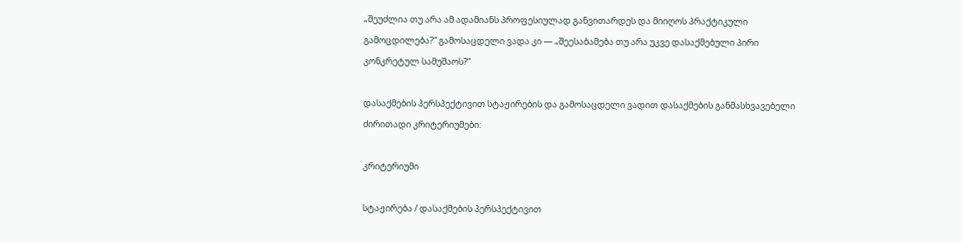„შეუძლია თუ არა ამ ადამიანს პროფესიულად განვითარდეს და მიიღოს პრაქტიკული გამოცდილება?“ გამოსაცდელი ვადა კი — „შეესაბამება თუ არა უკვე დასაქმებული პირი კონკრეტულ სამუშაოს?“

დასაქმების პერსპექტივით სტაჟირების და გამოსაცდელი ვადით დასაქმების განმასხვავებელი ძირითადი კრიტერიუმები:

კრიტერიუმი

სტაჟირება / დასაქმების პერსპექტივით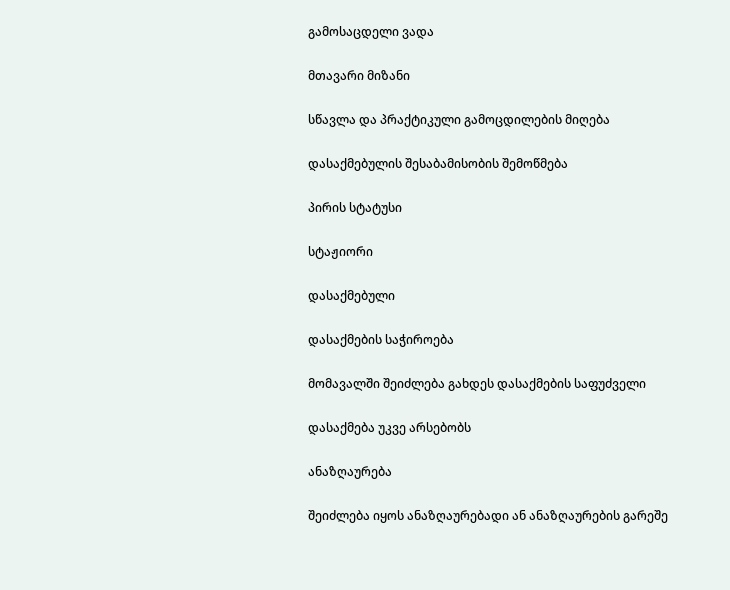გამოსაცდელი ვადა

მთავარი მიზანი

სწავლა და პრაქტიკული გამოცდილების მიღება

დასაქმებულის შესაბამისობის შემოწმება

პირის სტატუსი

სტაჟიორი

დასაქმებული

დასაქმების საჭიროება

მომავალში შეიძლება გახდეს დასაქმების საფუძველი

დასაქმება უკვე არსებობს

ანაზღაურება

შეიძლება იყოს ანაზღაურებადი ან ანაზღაურების გარეშე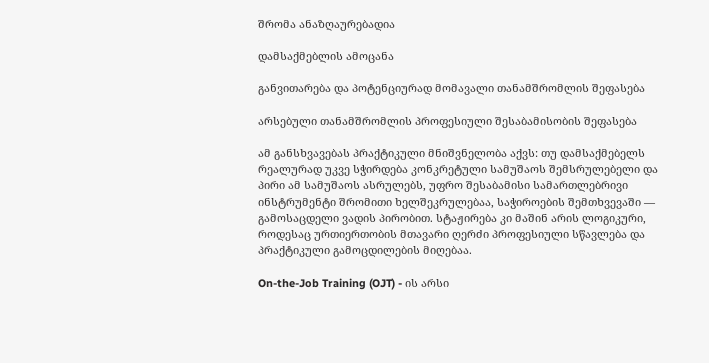შრომა ანაზღაურებადია

დამსაქმებლის ამოცანა

განვითარება და პოტენციურად მომავალი თანამშრომლის შეფასება

არსებული თანამშრომლის პროფესიული შესაბამისობის შეფასება

ამ განსხვავებას პრაქტიკული მნიშვნელობა აქვს: თუ დამსაქმებელს რეალურად უკვე სჭირდება კონკრეტული სამუშაოს შემსრულებელი და პირი ამ სამუშაოს ასრულებს, უფრო შესაბამისი სამართლებრივი ინსტრუმენტი შრომითი ხელშეკრულებაა, საჭიროების შემთხვევაში — გამოსაცდელი ვადის პირობით. სტაჟირება კი მაშინ არის ლოგიკური, როდესაც ურთიერთობის მთავარი ღერძი პროფესიული სწავლება და პრაქტიკული გამოცდილების მიღებაა.

On-the-Job Training (OJT) - ის არსი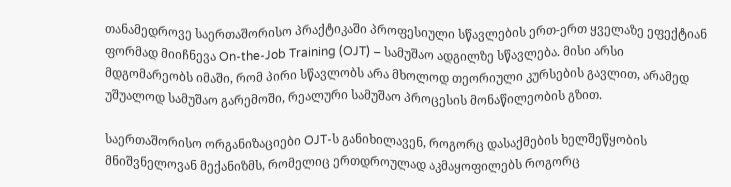თანამედროვე საერთაშორისო პრაქტიკაში პროფესიული სწავლების ერთ-ერთ ყველაზე ეფექტიან ფორმად მიიჩნევა On-the-Job Training (OJT) – სამუშაო ადგილზე სწავლება. მისი არსი მდგომარეობს იმაში, რომ პირი სწავლობს არა მხოლოდ თეორიული კურსების გავლით, არამედ უშუალოდ სამუშაო გარემოში, რეალური სამუშაო პროცესის მონაწილეობის გზით.

საერთაშორისო ორგანიზაციები OJT-ს განიხილავენ, როგორც დასაქმების ხელშეწყობის მნიშვნელოვან მექანიზმს, რომელიც ერთდროულად აკმაყოფილებს როგორც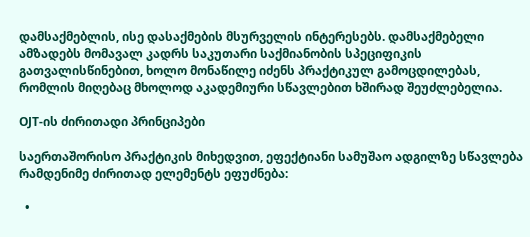დამსაქმებლის, ისე დასაქმების მსურველის ინტერესებს. დამსაქმებელი ამზადებს მომავალ კადრს საკუთარი საქმიანობის სპეციფიკის გათვალისწინებით, ხოლო მონაწილე იძენს პრაქტიკულ გამოცდილებას, რომლის მიღებაც მხოლოდ აკადემიური სწავლებით ხშირად შეუძლებელია.

OJT-ის ძირითადი პრინციპები

საერთაშორისო პრაქტიკის მიხედვით, ეფექტიანი სამუშაო ადგილზე სწავლება რამდენიმე ძირითად ელემენტს ეფუძნება:

  •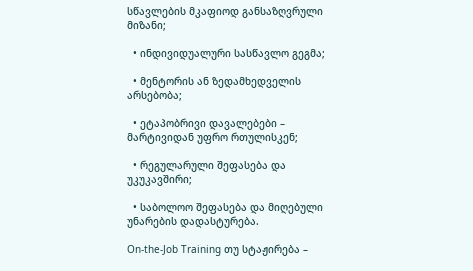სწავლების მკაფიოდ განსაზღვრული მიზანი;

  • ინდივიდუალური სასწავლო გეგმა;

  • მენტორის ან ზედამხედველის არსებობა;

  • ეტაპობრივი დავალებები – მარტივიდან უფრო რთულისკენ;

  • რეგულარული შეფასება და უკუკავშირი;

  • საბოლოო შეფასება და მიღებული უნარების დადასტურება.

On-the-Job Training თუ სტაჟირება –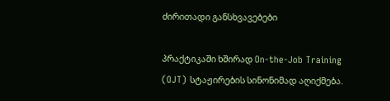ძირითადი განსხვავებები

პრაქტიკაში ხშირად On-the-Job Training (OJT) სტაჟირების სინონიმად აღიქმება.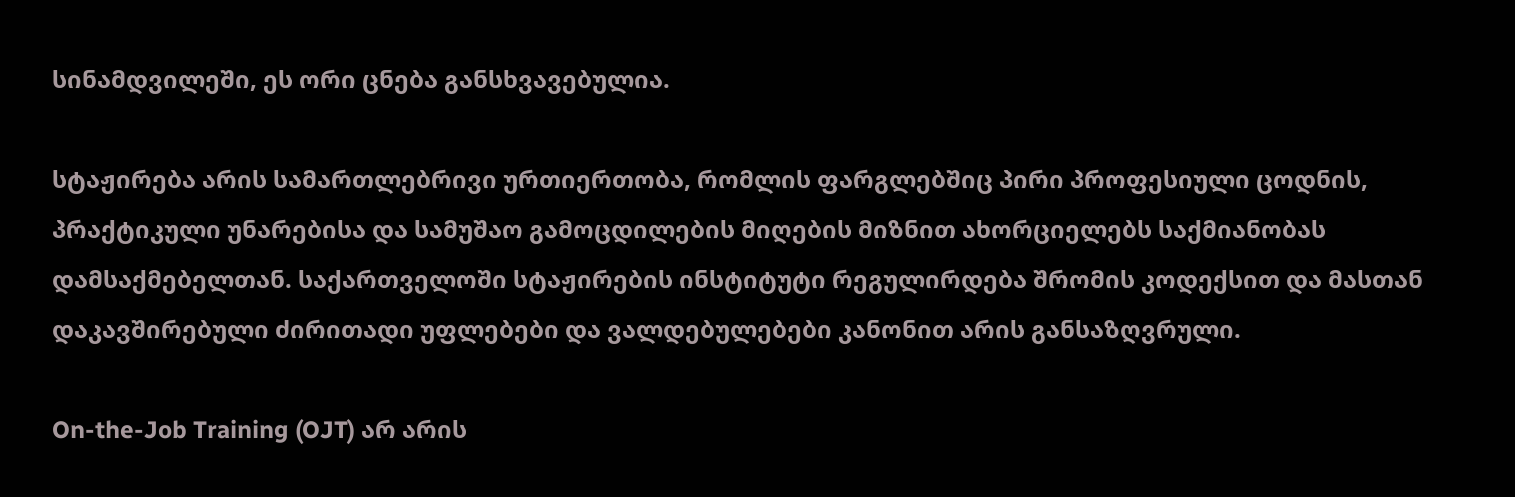სინამდვილეში, ეს ორი ცნება განსხვავებულია.

სტაჟირება არის სამართლებრივი ურთიერთობა, რომლის ფარგლებშიც პირი პროფესიული ცოდნის, პრაქტიკული უნარებისა და სამუშაო გამოცდილების მიღების მიზნით ახორციელებს საქმიანობას დამსაქმებელთან. საქართველოში სტაჟირების ინსტიტუტი რეგულირდება შრომის კოდექსით და მასთან დაკავშირებული ძირითადი უფლებები და ვალდებულებები კანონით არის განსაზღვრული.

On-the-Job Training (OJT) არ არის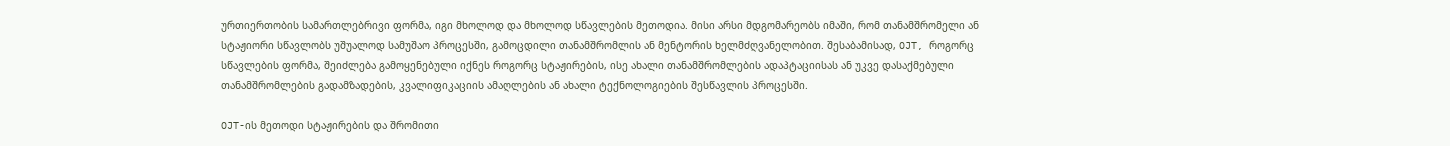ურთიერთობის სამართლებრივი ფორმა, იგი მხოლოდ და მხოლოდ სწავლების მეთოდია. მისი არსი მდგომარეობს იმაში, რომ თანამშრომელი ან სტაჟიორი სწავლობს უშუალოდ სამუშაო პროცესში, გამოცდილი თანამშრომლის ან მენტორის ხელმძღვანელობით. შესაბამისად, OJT, როგორც სწავლების ფორმა, შეიძლება გამოყენებული იქნეს როგორც სტაჟირების, ისე ახალი თანამშრომლების ადაპტაციისას ან უკვე დასაქმებული თანამშრომლების გადამზადების, კვალიფიკაციის ამაღლების ან ახალი ტექნოლოგიების შესწავლის პროცესში.

OJT-ის მეთოდი სტაჟირების და შრომითი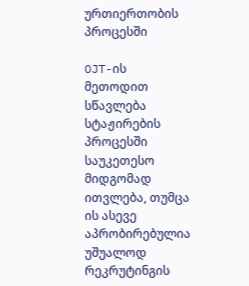ურთიერთობის პროცესში

OJT-ის მეთოდით სწავლება სტაჟირების პროცესში საუკეთესო მიდგომად ითვლება, თუმცა ის ასევე აპრობირებულია უშუალოდ რეკრუტინგის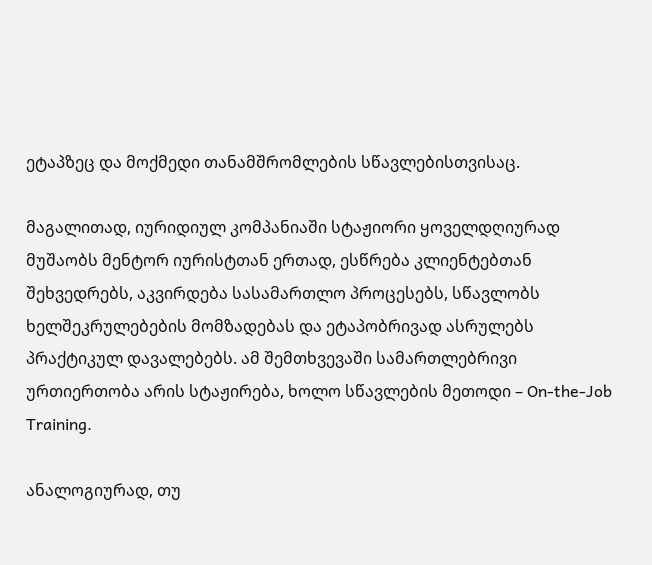ეტაპზეც და მოქმედი თანამშრომლების სწავლებისთვისაც.

მაგალითად, იურიდიულ კომპანიაში სტაჟიორი ყოველდღიურად მუშაობს მენტორ იურისტთან ერთად, ესწრება კლიენტებთან შეხვედრებს, აკვირდება სასამართლო პროცესებს, სწავლობს ხელშეკრულებების მომზადებას და ეტაპობრივად ასრულებს პრაქტიკულ დავალებებს. ამ შემთხვევაში სამართლებრივი ურთიერთობა არის სტაჟირება, ხოლო სწავლების მეთოდი – On-the-Job Training.

ანალოგიურად, თუ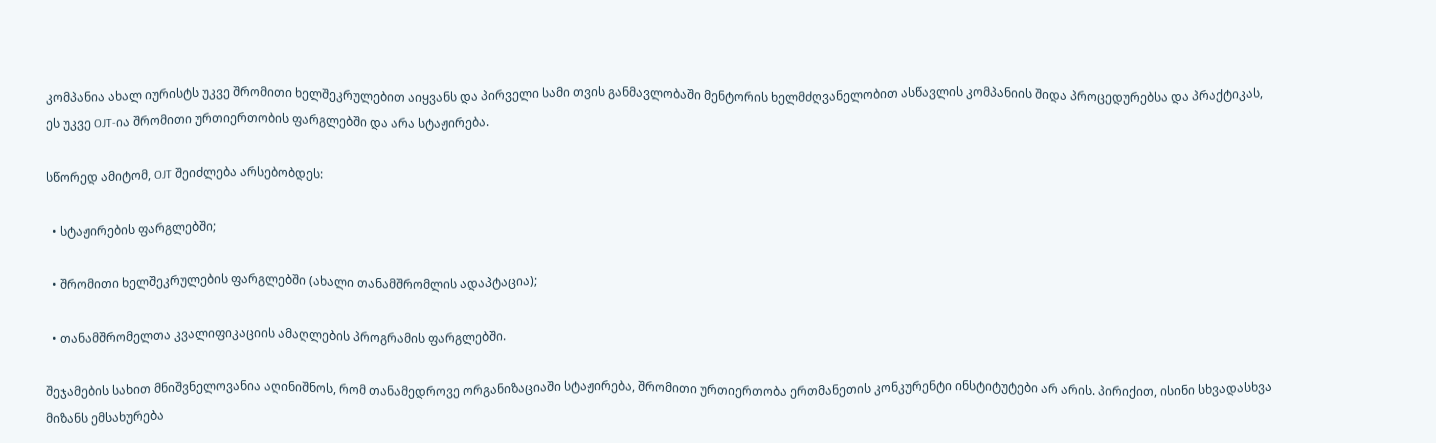კომპანია ახალ იურისტს უკვე შრომითი ხელშეკრულებით აიყვანს და პირველი სამი თვის განმავლობაში მენტორის ხელმძღვანელობით ასწავლის კომპანიის შიდა პროცედურებსა და პრაქტიკას, ეს უკვე OJT-ია შრომითი ურთიერთობის ფარგლებში და არა სტაჟირება.

სწორედ ამიტომ, OJT შეიძლება არსებობდეს:

  • სტაჟირების ფარგლებში;

  • შრომითი ხელშეკრულების ფარგლებში (ახალი თანამშრომლის ადაპტაცია);

  • თანამშრომელთა კვალიფიკაციის ამაღლების პროგრამის ფარგლებში.

შეჯამების სახით მნიშვნელოვანია აღინიშნოს, რომ თანამედროვე ორგანიზაციაში სტაჟირება, შრომითი ურთიერთობა ერთმანეთის კონკურენტი ინსტიტუტები არ არის. პირიქით, ისინი სხვადასხვა მიზანს ემსახურება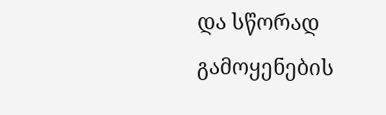და სწორად გამოყენების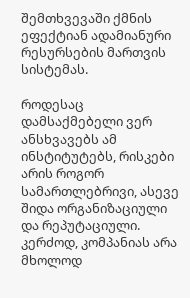შემთხვევაში ქმნის ეფექტიან ადამიანური რესურსების მართვის სისტემას.

როდესაც დამსაქმებელი ვერ ანსხვავებს ამ ინსტიტუტებს, რისკები  არის როგორ სამართლებრივი, ასევე შიდა ორგანიზაციული და რეპუტაციული. კერძოდ, კომპანიას არა მხოლოდ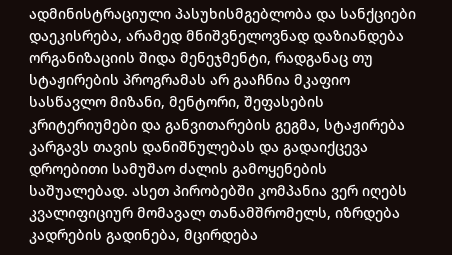ადმინისტრაციული პასუხისმგებლობა და სანქციები დაეკისრება, არამედ მნიშვნელოვნად დაზიანდება ორგანიზაციის შიდა მენეჯმენტი, რადგანაც თუ სტაჟირების პროგრამას არ გააჩნია მკაფიო სასწავლო მიზანი, მენტორი, შეფასების კრიტერიუმები და განვითარების გეგმა, სტაჟირება კარგავს თავის დანიშნულებას და გადაიქცევა დროებითი სამუშაო ძალის გამოყენების საშუალებად. ასეთ პირობებში კომპანია ვერ იღებს კვალიფიციურ მომავალ თანამშრომელს, იზრდება კადრების გადინება, მცირდება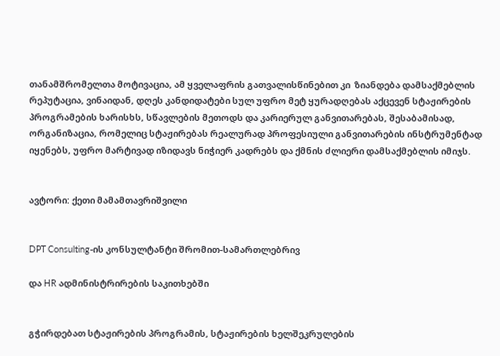თანამშრომელთა მოტივაცია, ამ ყველაფრის გათვალისწინებით კი  ზიანდება დამსაქმებლის რეპუტაცია, ვინაიდან, დღეს კანდიდატები სულ უფრო მეტ ყურადღებას აქცევენ სტაჟირების პროგრამების ხარისხს, სწავლების მეთოდს და კარიერულ განვითარებას, შესაბამისად, ორგანიზაცია, რომელიც სტაჟირებას რეალურად პროფესიული განვითარების ინსტრუმენტად იყენებს, უფრო მარტივად იზიდავს ნიჭიერ კადრებს და ქმნის ძლიერი დამსაქმებლის იმიჯს.


ავტორი: ქეთი მამამთავრიშვილი


DPT Consulting-ის კონსულტანტი შრომით-სამართლებრივ

და HR ადმინისტრირების საკითხებში


გჭირდებათ სტაჟირების პროგრამის, სტაჟირების ხელშეკრულების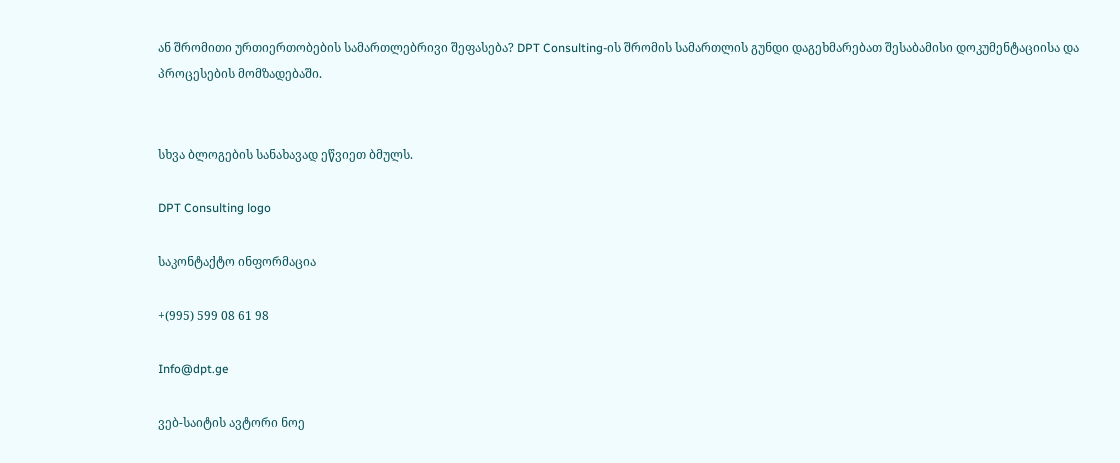ან შრომითი ურთიერთობების სამართლებრივი შეფასება? DPT Consulting-ის შრომის სამართლის გუნდი დაგეხმარებათ შესაბამისი დოკუმენტაციისა და პროცესების მომზადებაში.


სხვა ბლოგების სანახავად ეწვიეთ ბმულს.

DPT Consulting logo

საკონტაქტო ინფორმაცია

+(995) 599 08 61 98

Info@dpt.ge

ვებ-საიტის ავტორი ნოე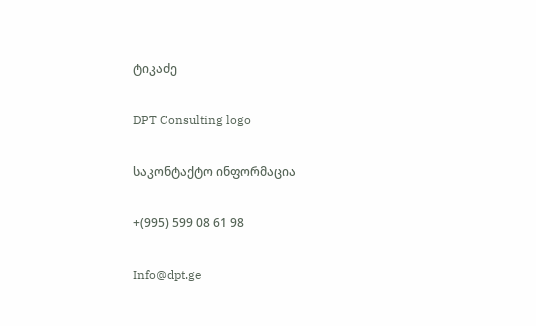ტიკაძე

DPT Consulting logo

საკონტაქტო ინფორმაცია

+(995) 599 08 61 98

Info@dpt.ge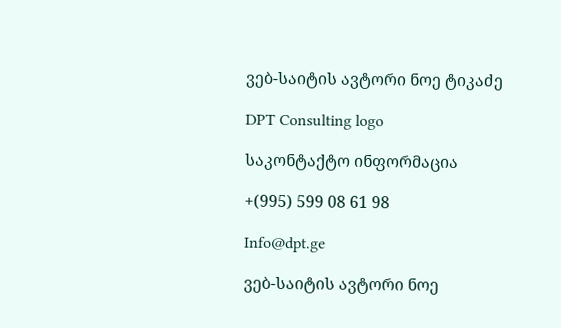ვებ-საიტის ავტორი ნოე ტიკაძე

DPT Consulting logo

საკონტაქტო ინფორმაცია

+(995) 599 08 61 98

Info@dpt.ge

ვებ-საიტის ავტორი ნოე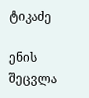ტიკაძე

ენის შეცვლა